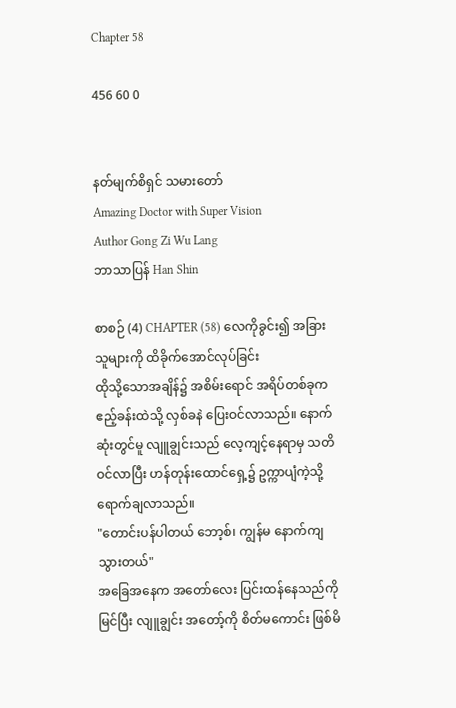Chapter 58

456 60 0


နတ်မျက်စိရှင် သမားတော်
Amazing Doctor with Super Vision
Author Gong Zi Wu Lang
ဘာသာပြန် Han Shin

စာစဉ် (4) CHAPTER (58) လေကိုခွင်း၍ အခြားသူများကို ထိခိုက်အောင်လုပ်ခြင်း
ထိုသို့သောအချိန်၌ အစိမ်းရောင် အရိပ်တစ်ခုက ဧည့်ခန်းထဲသို့ လှစ်ခနဲ ပြေးဝင်လာသည်။ နောက်ဆုံးတွင်မူ လျူချွင်းသည် လေ့ကျင့်နေရာမှ သတိဝင်လာပြီး ဟန်တုန်းထောင်ရှေ့၌ ဥက္ကာပျံကဲ့သို့ ရောက်ချလာသည်။
"တောင်းပန်ပါတယ် ဘော့စ်၊ ကျွန်မ နောက်ကျသွားတယ်"
အခြေအနေက အတော်လေး ပြင်းထန်နေသည်ကိုမြင်ပြီး လျူချွင်း အတော့်ကို စိတ်မကောင်း ဖြစ်မိ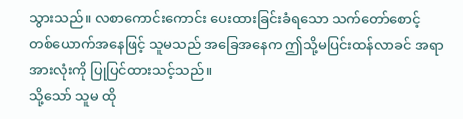သွားသည်။ လစာကောင်းကောင်း ပေးထားခြင်းခံရသော သက်တော်စောင့် တစ်ယောက်အနေဖြင့် သူမသည် အခြေအနေက ဤသို့မပြင်းထန်လာခင် အရာအားလုံးကို ပြုပြင်ထားသင့်သည်။
သို့သော် သူမ ထို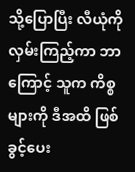သို့ပြောပြီး လီယုံကိုလှမ်းကြည့်ကာ ဘာကြောင့် သူက ကိစ္စများကို ဒီအထိ ဖြစ်ခွင့်ပေး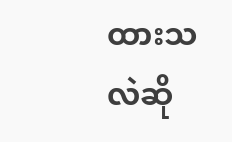ထားသလဲဆို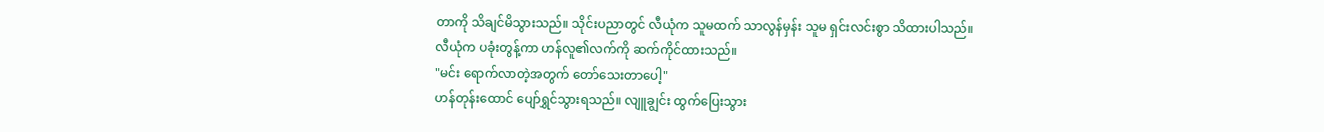တာကို သိချင်မိသွားသည်။ သိုင်းပညာတွင် လီယုံက သူမထက် သာလွန်မှန်း သူမ ရှင်းလင်းစွာ သိထားပါသည်။
လီယုံက ပခုံးတွန့်ကာ ဟန်လူ၏လက်ကို ဆက်ကိုင်ထားသည်။
"မင်း ရောက်လာတဲ့အတွက် တော်သေးတာပေါ့"
ဟန်တုန်းထောင် ပျော်ရွှင်သွားရသည်။ လျူချွင်း ထွက်ပြေးသွား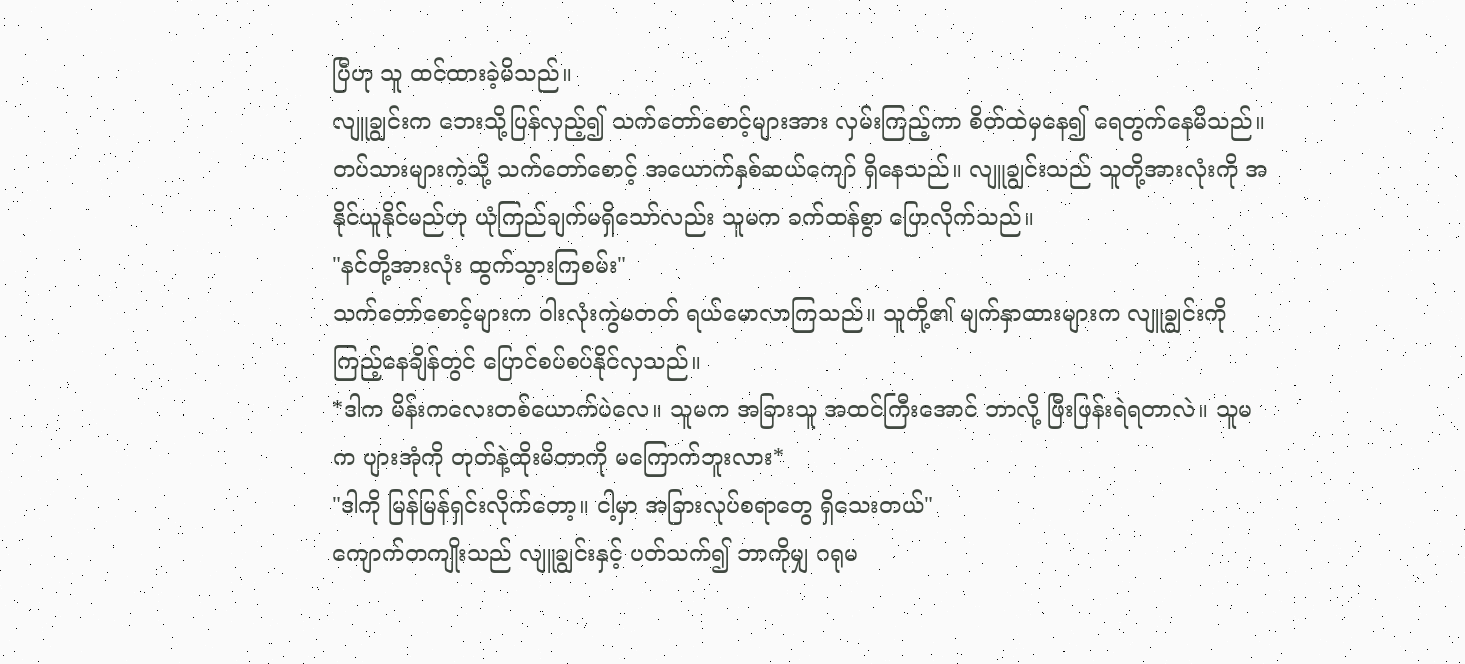ပြီဟု သူ ထင်ထားခဲ့မိသည်။
လျူချွင်းက ဘေးသို့ပြန်လှည့်၍ သက်တော်စောင့်များအား လှမ်းကြည့်ကာ စိတ်ထဲမှနေ၍ ရေတွက်နေမိသည်။ တပ်သားများကဲ့သို့ သက်တော်စောင့် အယောက်နှစ်ဆယ်ကျော် ရှိနေသည်။ လျူချွင်းသည် သူတို့အားလုံးကို အနိုင်ယူနိုင်မည်ဟု ယုံကြည်ချက်မရှိသော်လည်း သူမက ခက်ထန်စွာ ပြောလိုက်သည်။
"နင်တို့အားလုံး ထွက်သွားကြစမ်း"
သက်တော်စောင့်များက ဝါးလုံးကွဲမတတ် ရယ်မောလာကြသည်။ သူတို့၏ မျက်နှာထားများက လျူချွင်းကို ကြည့်နေချိန်တွင် ပြောင်စပ်စပ်နိုင်လှသည်။
*ဒါက မိန်းကလေးတစ်ယောက်ပဲလေ။ သူမက အခြားသူ အထင်ကြီးအောင် ဘာလို့ ဖြီးဖြန်းရဲရတာလဲ။ သူမက ပျားအုံကို တုတ်နဲ့ထိုးမိတာကို မကြောက်ဘူးလား*
"ဒါကို မြန်မြန်ရှင်းလိုက်တော့။ ငါ့မှာ အခြားလုပ်စရာတွေ ရှိသေးတယ်"
ကျောက်တကျိုးသည် လျူချွင်းနှင့် ပတ်သက်၍ ဘာကိုမျှ ဂရုမ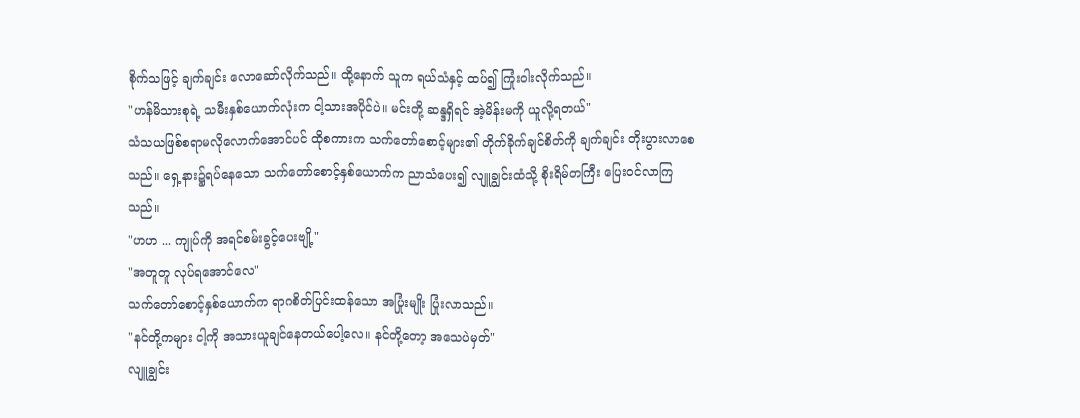စိုက်သဖြင့် ချက်ချင်း လောဆော်လိုက်သည်။ ထို့နောက် သူက ရယ်သံနှင့် ထပ်၍ ကြုံးဝါးလိုက်သည်။
"ဟန်မိသားစုရဲ့ သမီးနှစ်ယောက်လုံးက ငါ့သားအပိုင်ပဲ။ မင်းတို့ ဆန္ဒရှိရင် အဲ့မိန်းမကို ယူလို့ရတယ်"
သံသယဖြစ်စရာမလိုလောက်အောင်ပင် ထိုစကားက သက်တော်စောင့်များ၏ တိုက်ခိုက်ချင်စိတ်ကို ချက်ချင်း တိုးပွားလာစေသည်။ ရှေ့နား၌ရပ်နေသော သက်တော်စောင့်နှစ်ယောက်က ညာသံပေး၍ လျူချွင်းထံသို့ စိုးရိမ်တကြီး ပြေးဝင်လာကြသည်။
"ဟဟ ... ကျုပ်ကို အရင်စမ်းခွင့်ပေးဗျို့"
"အတူတူ လုပ်ရအောင်လေ"
သက်တော်စောင့်နှစ်ယောက်က ရာဂစိတ်ပြင်းထန်သော အပြုံးမျိုး ပြုံးလာသည်။
"နင်တို့ကများ ငါ့ကို အသားယူချင်နေတယ်ပေါ့လေ။ နင်တို့တော့ အသေပဲမှတ်"
လျူချွင်း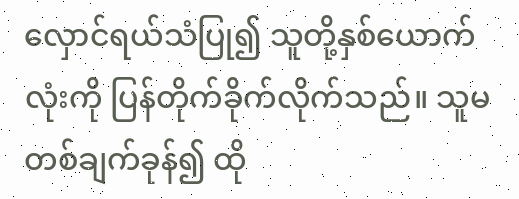လှောင်ရယ်သံပြု၍ သူတို့နှစ်ယောက်လုံးကို ပြန်တိုက်ခိုက်လိုက်သည်။ သူမ တစ်ချက်ခုန်၍ ထို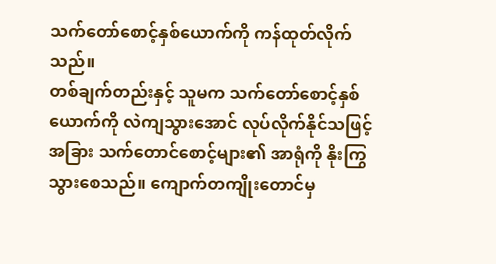သက်တော်စောင့်နှစ်ယောက်ကို ကန်ထုတ်လိုက်သည်။
တစ်ချက်တည်းနှင့် သူမက သက်တော်စောင့်နှစ်ယောက်ကို လဲကျသွားအောင် လုပ်လိုက်နိုင်သဖြင့် အခြား သက်တောင်စောင့်များ၏ အာရုံကို နိုးကြွသွားစေသည်။ ကျောက်တကျိုးတောင်မှ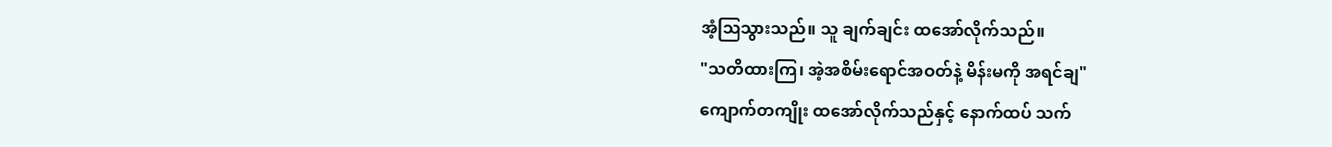အံ့ဩသွားသည်။ သူ ချက်ချင်း ထအော်လိုက်သည်။
"သတိထားကြ၊ အဲ့အစိမ်းရောင်အဝတ်နဲ့ မိန်းမကို အရင်ချ"
ကျောက်တကျိုး ထအော်လိုက်သည်နှင့် နောက်ထပ် သက်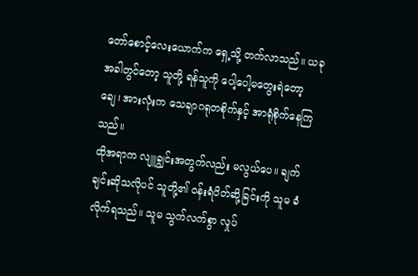တော်စောင့်လေးယောက်က ရှေ့သို့ တက်လာသည်။ ယခုအခါတွင်တော့ သူတို့ ရန်သူကို ပေါ့ပေါ့မတွေးရဲတော့ချေ၊ အားလုံးက သေချာဂရုတစိုက်နှင့် အာရုံစိုက်နေကြသည်။
ထိုအရာက လျူချွင်းအတွက်လည်း မလွယ်ပေ။ ချက်ချင်းဆိုသလိုပင် သူတို့၏ ဝန်းရံပိတ်ဆို့ခြင်းကို သူမ ခံလိုက်ရသည်။ သူမ သွက်လက်စွာ လှုပ်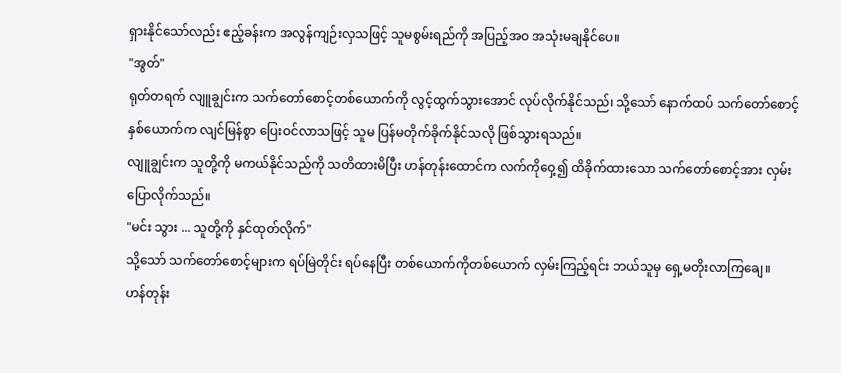ရှားနိုင်သော်လည်း ဧည့်ခန်းက အလွန်ကျဉ်းလှသဖြင့် သူမစွမ်းရည်ကို အပြည့်အဝ အသုံးမချနိုင်ပေ။
"အွတ်"
ရုတ်တရက် လျူချွင်းက သက်တော်စောင့်တစ်ယောက်ကို လွင့်ထွက်သွားအောင် လုပ်လိုက်နိုင်သည်၊ သို့သော် နောက်ထပ် သက်တော်စောင့်နှစ်ယောက်က လျင်မြန်စွာ ပြေးဝင်လာသဖြင့် သူမ ပြန်မတိုက်ခိုက်နိုင်သလို ဖြစ်သွားရသည်။
လျူချွင်းက သူတို့ကို မကယ်နိုင်သည်ကို သတိထားမိပြီး ဟန်တုန်းထောင်က လက်ကိုဝှေ့၍ ထိခိုက်ထားသော သက်တော်စောင့်အား လှမ်းပြောလိုက်သည်။
"မင်း သွား ... သူတို့ကို နှင်ထုတ်လိုက်"
သို့သော် သက်တော်စောင့်များက ရပ်မြဲတိုင်း ရပ်နေပြီး တစ်ယောက်ကိုတစ်ယောက် လှမ်းကြည့်ရင်း ဘယ်သူမှ ရှေ့မတိုးလာကြချေ။
ဟန်တုန်း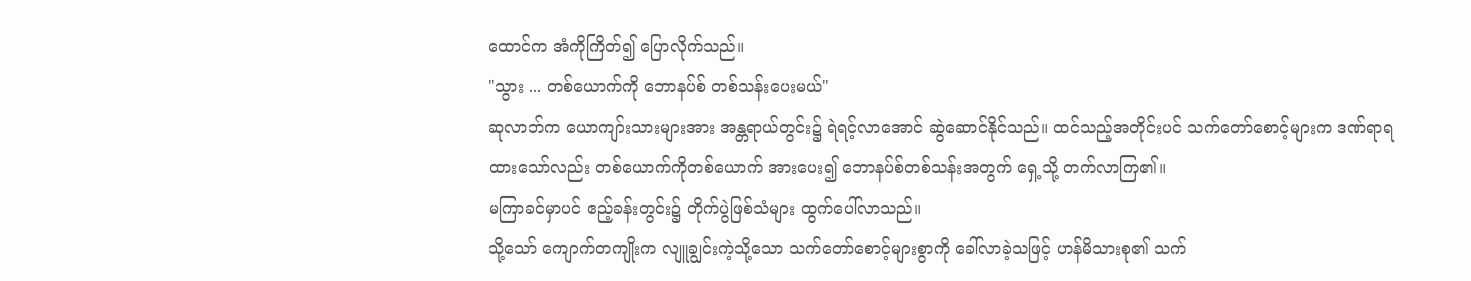ထောင်က အံကိုကြိတ်၍ ပြောလိုက်သည်။
"သွား ... တစ်ယောက်ကို ဘောနပ်စ် တစ်သန်းပေးမယ်"
ဆုလာဘ်က ယောကျာ်းသားများအား အန္တရာယ်တွင်း၌ ရဲရင့်လာအောင် ဆွဲဆောင်နိုင်သည်။ ထင်သည့်အတိုင်းပင် သက်တော်စောင့်များက ဒဏ်ရာရထားသော်လည်း တစ်ယောက်ကိုတစ်ယောက် အားပေး၍ ဘောနပ်စ်တစ်သန်းအတွက် ရှေ့သို့ တက်လာကြ၏။
မကြာခင်မှာပင် ဧည့်ခန်းတွင်း၌ တိုက်ပွဲဖြစ်သံများ ထွက်ပေါ်လာသည်။
သို့သော် ကျောက်တကျိုးက လျူချွင်းကဲ့သို့သော သက်တော်စောင့်များစွာကို ခေါ်လာခဲ့သဖြင့် ဟန်မိသားစု၏ သက်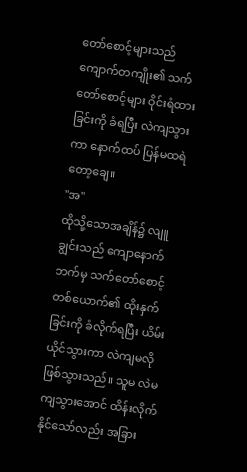တော်စောင့်များသည် ကျောက်တကျိုး၏ သက်တော်စောင့်များ ဝိုင်းရံထားခြင်းကို ခံရပြီး လဲကျသွားကာ နောက်ထပ် ပြန်မထရဲတော့ချေ။
"အ"
ထိုသို့သောအချိန်၌ လျူချွင်းသည် ကျောနောက်ဘက်မှ သက်တော်စောင့်တစ်ယောက်၏ ထိုးနှက်ခြင်းကို ခံလိုက်ရပြီး ယိမ်းယိုင်သွားကာ လဲကျမလို ဖြစ်သွားသည်။ သူမ လဲမကျသွားအောင် ထိန်းလိုက်နိုင်သော်လည်း အခြား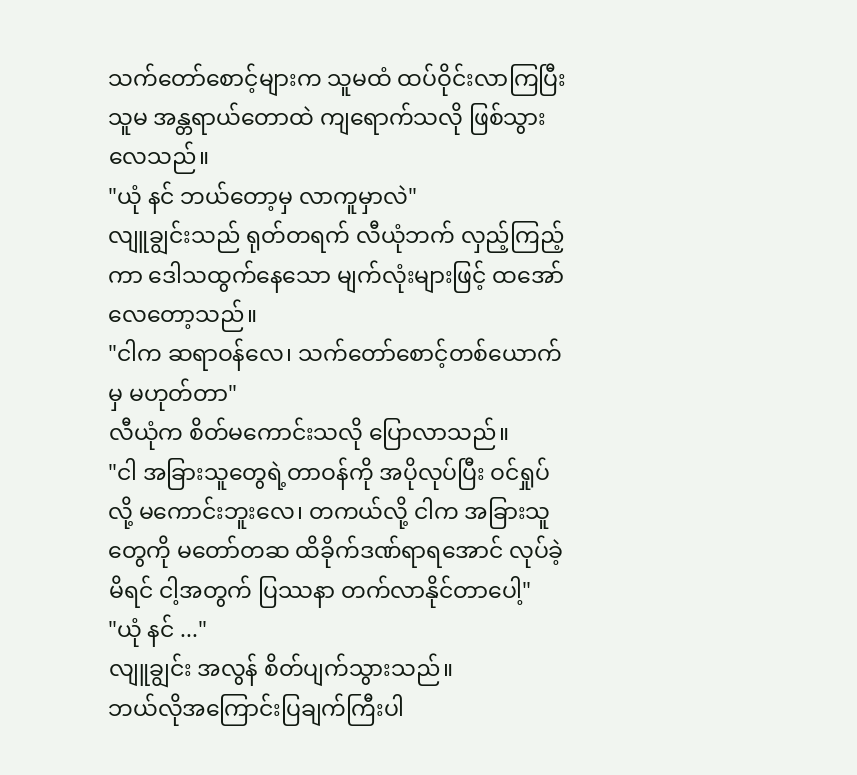သက်တော်စောင့်များက သူမထံ ထပ်ဝိုင်းလာကြပြီး သူမ အန္တရာယ်တောထဲ ကျရောက်သလို ဖြစ်သွားလေသည်။
"ယုံ နင် ဘယ်တော့မှ လာကူမှာလဲ"
လျူချွင်းသည် ရုတ်တရက် လီယုံဘက် လှည့်ကြည့်ကာ ဒေါသထွက်နေသော မျက်လုံးများဖြင့် ထအော်လေတော့သည်။
"ငါက ဆရာဝန်လေ၊ သက်တော်စောင့်တစ်ယောက်မှ မဟုတ်တာ"
လီယုံက စိတ်မကောင်းသလို ပြောလာသည်။
"ငါ အခြားသူတွေရဲ့တာဝန်ကို အပိုလုပ်ပြီး ဝင်ရှုပ်လို့ မကောင်းဘူးလေ၊ တကယ်လို့ ငါက အခြားသူတွေကို မတော်တဆ ထိခိုက်ဒဏ်ရာရအောင် လုပ်ခဲ့မိရင် ငါ့အတွက် ပြဿနာ တက်လာနိုင်တာပေါ့"
"ယုံ နင် ..."
လျူချွင်း အလွန် စိတ်ပျက်သွားသည်။
ဘယ်လိုအကြောင်းပြချက်ကြီးပါ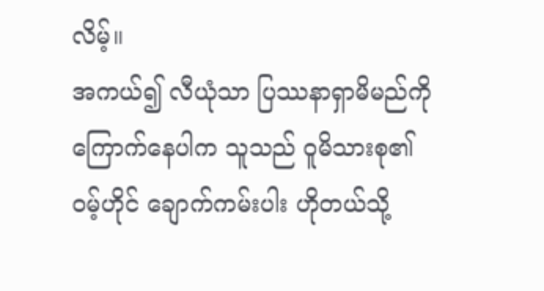လိမ့်။
အကယ်၍ လီယုံသာ ပြဿနာရှာမိမည်ကို ကြောက်နေပါက သူသည် ဝူမိသားစု၏ ဝမ့်ဟိုင် ချောက်ကမ်းပါး ဟိုတယ်သို့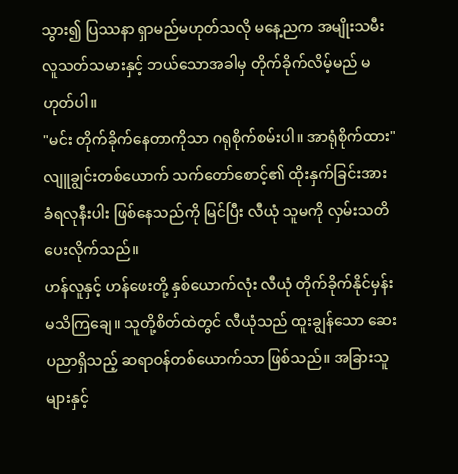သွား၍ ပြဿနာ ရှာမည်မဟုတ်သလို မနေ့ညက အမျိုးသမီး လူသတ်သမားနှင့် ဘယ်သောအခါမှ တိုက်ခိုက်လိမ့်မည် မဟုတ်ပါ။
"မင်း တိုက်ခိုက်နေတာကိုသာ ဂရုစိုက်စမ်းပါ။ အာရုံစိုက်ထား"
လျူချွင်းတစ်ယောက် သက်တော်စောင့်၏ ထိုးနှက်ခြင်းအား ခံရလုနီးပါး ဖြစ်နေသည်ကို မြင်ပြီး လီယုံ သူမကို လှမ်းသတိပေးလိုက်သည်။
ဟန်လူနှင့် ဟန်ဖေးတို့ နှစ်ယောက်လုံး လီယုံ တိုက်ခိုက်နိုင်မှန်း မသိကြချေ။ သူတို့စိတ်ထဲတွင် လီယုံသည် ထူးချွန်သော ဆေးပညာရှိသည့် ဆရာဝန်တစ်ယောက်သာ ဖြစ်သည်။ အခြားသူများနှင့်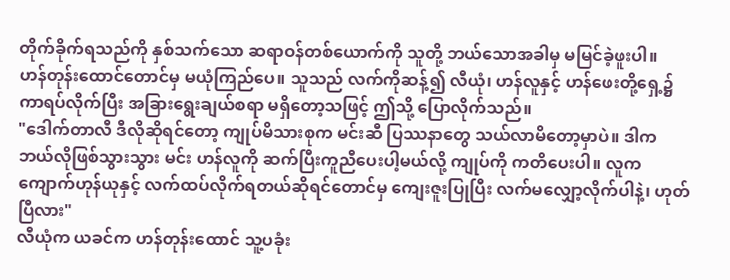တိုက်ခိုက်ရသည်ကို နှစ်သက်သော ဆရာဝန်တစ်ယောက်ကို သူတို့ ဘယ်သောအခါမှ မမြင်ခဲ့ဖူးပါ။
ဟန်တုန်းထောင်တောင်မှ မယုံကြည်ပေ။ သူသည် လက်ကိုဆန့်၍ လီယုံ၊ ဟန်လူနှင့် ဟန်ဖေးတို့ရှေ့၌ ကာရပ်လိုက်ပြီး အခြားရွေးချယ်စရာ မရှိတော့သဖြင့် ဤသို့ ပြောလိုက်သည်။
"ဒေါက်တာလီ ဒီလိုဆိုရင်တော့ ကျုပ်မိသားစုက မင်းဆီ ပြဿနာတွေ သယ်လာမိတော့မှာပဲ။ ဒါက ဘယ်လိုဖြစ်သွားသွား မင်း ဟန်လူကို ဆက်ပြီးကူညီပေးပါ့မယ်လို့ ကျုပ်ကို ကတိပေးပါ။ လူက ကျောက်ဟုန်ယုနှင့် လက်ထပ်လိုက်ရတယ်ဆိုရင်တောင်မှ ကျေးဇူးပြုပြီး လက်မလျှော့လိုက်ပါနဲ့၊ ဟုတ်ပြီလား"
လီယုံက ယခင်က ဟန်တုန်းထောင် သူ့ပခုံး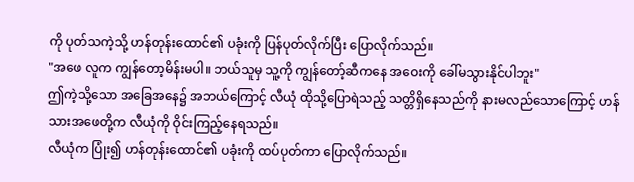ကို ပုတ်သကဲ့သို့ ဟန်တုန်းထောင်၏ ပခုံးကို ပြန်ပုတ်လိုက်ပြီး ပြောလိုက်သည်။
"အဖေ လူက ကျွန်တော့မိန်းမပါ။ ဘယ်သူမှ သူ့ကို ကျွန်တော့်ဆီကနေ အဝေးကို ခေါ်မသွားနိုင်ပါဘူး"
ဤကဲ့သို့သော အခြေအနေ၌ အဘယ်ကြောင့် လီယုံ ထိုသို့ပြောရဲသည့် သတ္တိရှိနေသည်ကို နားမလည်သောကြောင့် ဟန်သားအဖေတို့က လီယုံကို ဝိုင်းကြည့်နေရသည်။
လီယုံက ပြုံး၍ ဟန်တုန်းထောင်၏ ပခုံးကို ထပ်ပုတ်ကာ ပြောလိုက်သည်။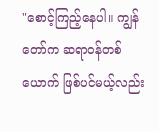"စောင့်ကြည့်နေပါ။ ကျွန်တော်က ဆရာဝန်တစ်ယောက် ဖြစ်ပင်မယ့်လည်း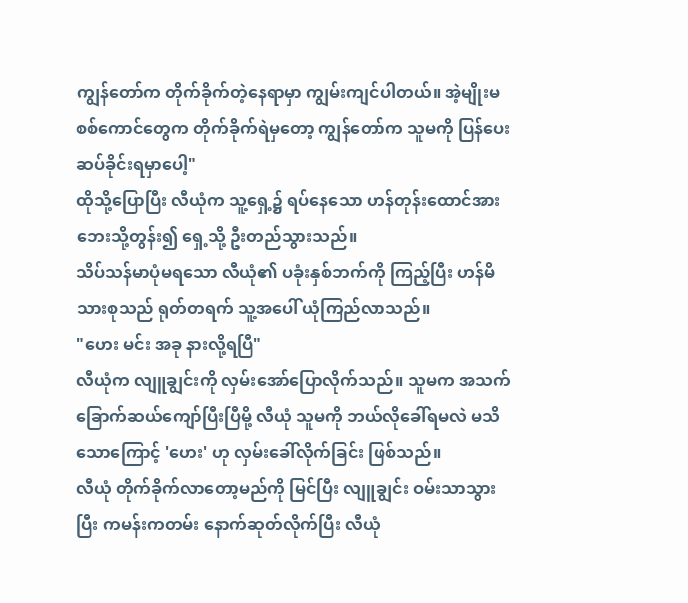ကျွန်တော်က တိုက်ခိုက်တဲ့နေရာမှာ ကျွမ်းကျင်ပါတယ်။ အဲ့မျိုးမစစ်ကောင်တွေက တိုက်ခိုက်ရဲမှ‌တော့ ကျွန်တော်က သူမကို ပြန်ပေးဆပ်ခိုင်းရမှာပေါ့"
ထိုသို့ပြောပြီး လီယုံက သူ့ရှေ့၌ ရပ်နေသော ဟန်တုန်းထောင်အား ဘေးသို့တွန်း၍ ရှေ့သို့ ဦးတည်သွားသည်။
သိပ်သန်မာပုံမရသော လီယုံ၏ ပခုံးနှစ်ဘက်ကို ကြည့်ပြီး ဟန်မိသားစုသည် ရုတ်တရက် သူ့အပေါ် ယုံကြည်လာသည်။
"ဟေး မင်း အခု နားလို့ရပြီ"
လီယုံက လျူချွင်းကို လှမ်းအော်ပြောလိုက်သည်။ သူမက အသက်ခြောက်ဆယ်ကျော်ပြီးပြီမို့ လီယုံ သူမကို ဘယ်လိုခေါ်ရမလဲ မသိသောကြောင့် 'ဟေး' ဟု လှမ်းခေါ်လိုက်ခြင်း ဖြစ်သည်။
လီယုံ တိုက်ခိုက်လာတော့မည်ကို မြင်ပြီး လျူချွင်း ဝမ်းသာသွားပြီး ကမန်းကတမ်း နောက်ဆုတ်လိုက်ပြီး လီယုံ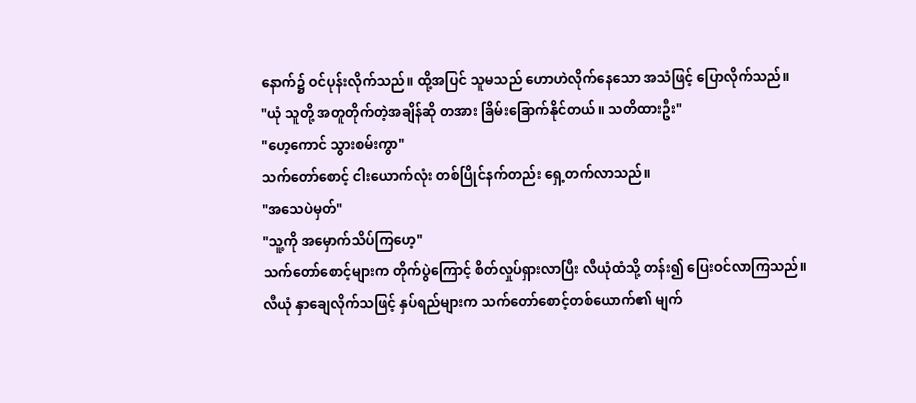နောက်၌ ဝင်ပုန်းလိုက်သည်။ ထို့အပြင် သူမသည် ဟောဟဲလိုက်နေသော အသံဖြင့် ပြောလိုက်သည်။
"ယုံ သူတို့ အတူတိုက်တဲ့အချိန်ဆို တအား ခြိမ်းခြောက်နိုင်တယ်။ သတိထားဦး"
"ဟေ့ကောင် သွားစမ်းကွာ"
သက်တော်စောင့် ငါးယောက်လုံး တစ်ပြိုင်နက်တည်း ရှေ့တက်လာသည်။
"အသေပဲမှတ်"
"သူ့ကို အမှောက်သိပ်ကြဟေ့"
သက်တော်စောင့်များက တိုက်ပွဲကြောင့် စိတ်လှုပ်ရှားလာပြီး လီယုံထံသို့ တန်း၍ ပြေးဝင်လာကြသည်။
လီယုံ နှာချေလိုက်သဖြင့် နှပ်ရည်များက သက်တော်စောင့်တစ်ယောက်၏ မျက်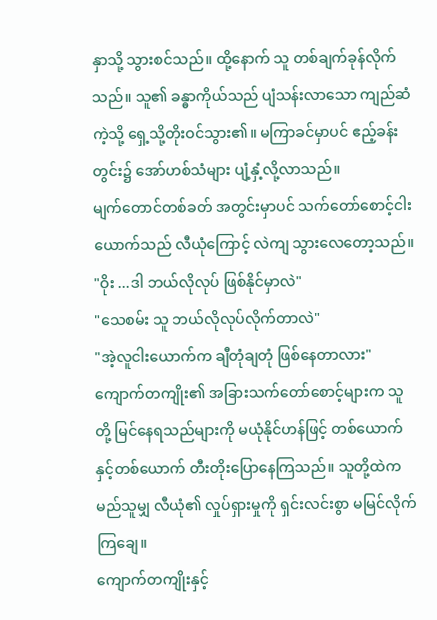နှာသို့ သွားစင်သည်။ ထို့နောက် သူ တစ်ချက်ခုန်လိုက်သည်။ သူ၏ ခန္ဓာကိုယ်သည် ပျံသန်းလာသော ကျည်ဆံကဲ့သို့ ရှေ့သို့တိုးဝင်သွား၏။ မကြာခင်မှာပင် ဧည့်ခန်းတွင်း၌ အော်ဟစ်သံများ ပျံ့နှံ့လို့လာသည်။
မျက်တောင်တစ်ခတ် အတွင်းမှာပင် သက်တော်စောင့်ငါးယောက်သည် လီယုံကြောင့် လဲကျ သွားလေတော့သည်။
"ဝိုး ...ဒါ ဘယ်လိုလုပ် ဖြစ်နိုင်မှာလဲ"
"သေစမ်း သူ ဘယ်လိုလုပ်လိုက်တာလဲ"
"အဲ့လူငါးယောက်က ချီတုံချတုံ ဖြစ်နေတာလား"
ကျောက်တကျိုး၏ အခြားသက်တော်စောင့်များက သူတို့ မြင်နေရသည်များကို မယုံနိုင်ဟန်ဖြင့် တစ်ယောက်နှင့်တစ်ယောက် တီးတိုးပြောနေကြသည်။ သူတို့ထဲက မည်သူမျှ လီယုံ၏ လှုပ်ရှားမှုကို ရှင်းလင်းစွာ မမြင်လိုက်ကြချေ။
ကျောက်တကျိုးနှင့်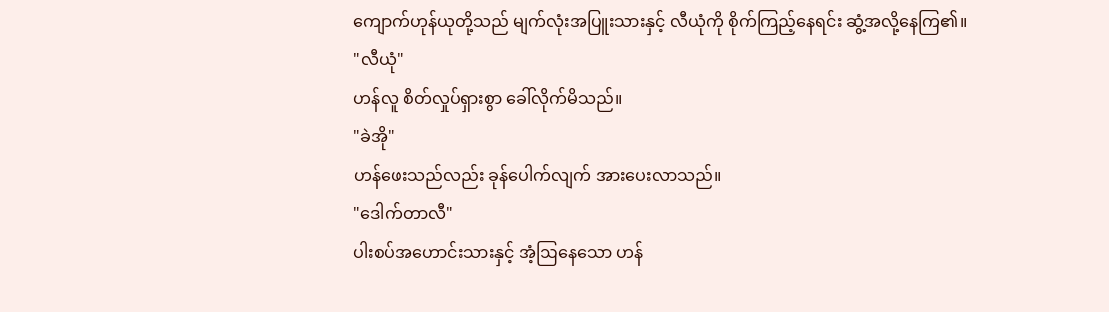ကျောက်ဟုန်ယုတို့သည် မျက်လုံးအပြူးသားနှင့် လီယုံကို စိုက်ကြည့်နေရင်း ဆွံ့အလို့နေကြ၏။
"လီယုံ"
ဟန်လူ စိတ်လှုပ်ရှားစွာ ခေါ်လိုက်မိသည်။
"ခဲအို"
ဟန်ဖေးသည်လည်း ခုန်ပေါက်လျက် အားပေးလာသည်။
"ဒေါက်တာလီ"
ပါးစပ်အဟောင်းသားနှင့် အံ့ဩနေသော ဟန်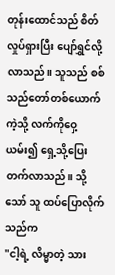တုန်းထောင်သည် စိတ်လှုပ်ရှားပြီး ပျော်ရွှင်လို့လာသည်။ သူသည် စစ်သည်တော်တစ်ယောက်ကဲ့သို့ လက်ကိုဝှေ့ယမ်း၍ ရှေ့သို့ပြေးတက်လာသည်။ သို့သော် သူ ထပ်ပြောလိုက်သည်က
"ငါ့ရဲ့ လိမ္မာတဲ့ သား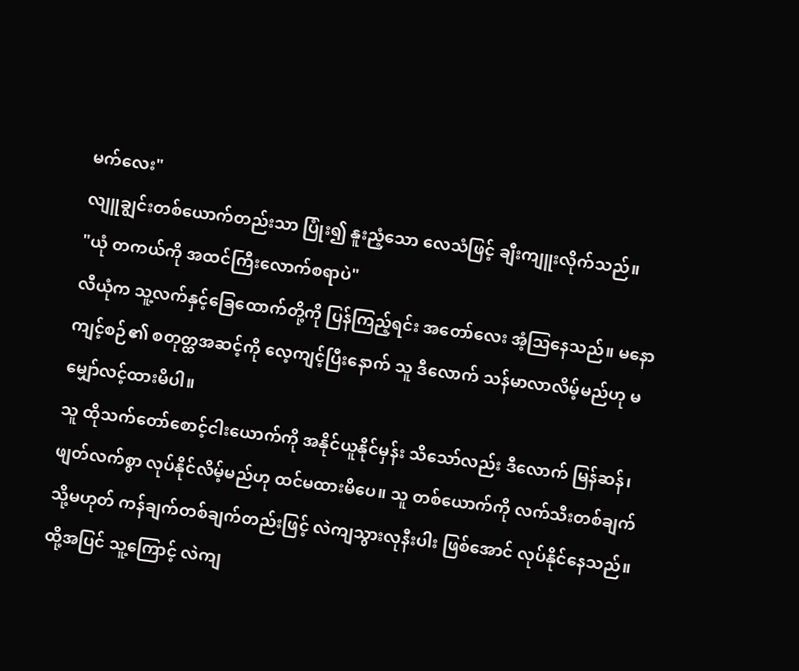မက်လေး"
လျူချွင်းတစ်ယောက်တည်းသာ ပြုံး၍ နူးညံ့သော လေသံဖြင့် ချီးကျူးလိုက်သည်။
"ယုံ တကယ်ကို အထင်ကြီးလောက်စရာပဲ"
လီယုံက သူ့လက်နှင့်ခြေထောက်တို့ကို ပြန်ကြည့်ရင်း အတော်လေး အံ့ဩနေသည်။ မနောကျင့်စဉ်၏ စတုတ္ထအဆင့်ကို လေ့ကျင့်ပြီးနောက် သူ ဒီလောက် သန်မာလာလိမ့်မည်ဟု မမျှော်လင့်ထားမိပါ။
သူ ထိုသက်တော်စောင့်ငါးယောက်ကို အနိုင်ယူနိုင်မှန်း သိသော်လည်း ဒီလောက် မြန်ဆန်၊ ဖျတ်လက်စွာ လုပ်နိုင်လိမ့်မည်ဟု ထင်မထားမိပေ။ သူ တစ်ယောက်ကို လက်သီးတစ်ချက် သို့မဟုတ် ကန်ချက်တစ်ချက်တည်းဖြင့် လဲကျသွားလုနီးပါး ဖြစ်အောင် လုပ်နိုင်နေသည်။
ထို့အပြင် သူ့ကြောင့် လဲကျ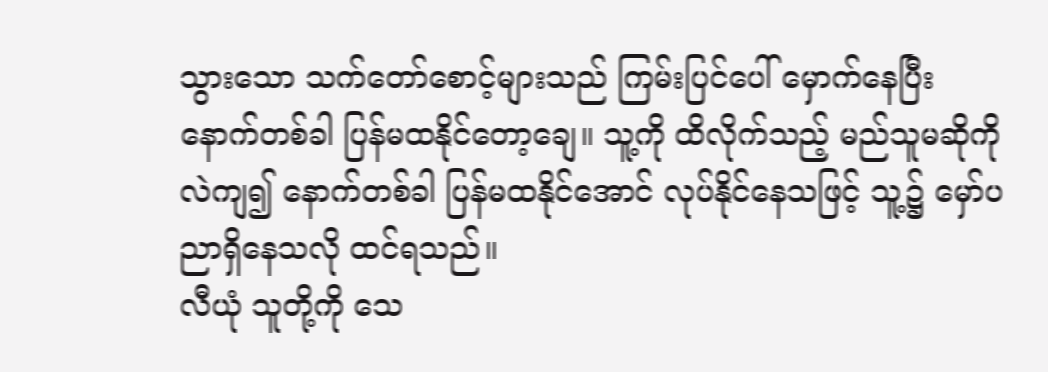သွားသော သက်တော်စောင့်များသည် ကြမ်းပြင်ပေါ် မှောက်နေပြီး နောက်တစ်ခါ ပြန်မထနိုင်တော့ချေ။ သူ့ကို ထိလိုက်သည့် မည်သူမဆိုကို လဲကျ၍ နောက်တစ်ခါ ပြန်မထနိုင်အောင် လုပ်နိုင်နေသဖြင့် သူ့၌ မှော်ပညာရှိနေသလို ထင်ရသည်။
လီယုံ သူတို့ကို သေ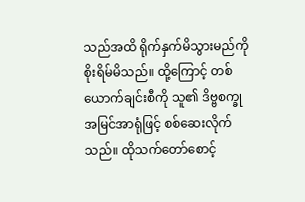သည်အထိ ရိုက်နှက်မိသွားမည်ကို စိုးရိမ်မိသည်။ ထို့ကြောင့် တစ်ယောက်ချင်းစီကို သူ၏ ဒိဗ္ဗစက္ခု အမြင်အာရုံဖြင့် စစ်ဆေးလိုက်သည်။ ထိုသက်တော်စောင့်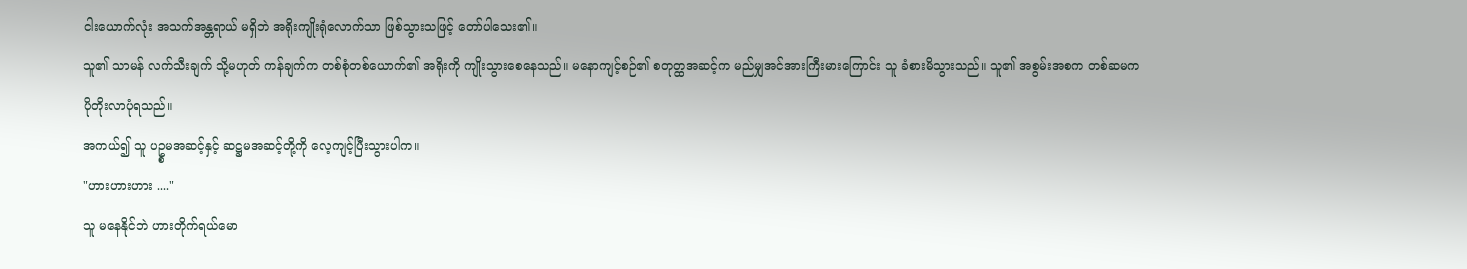ငါးယောက်လုံး အသက်အန္တရာယ် မရှိဘဲ အရိုးကျိုးရုံလောက်သာ ဖြစ်သွားသဖြင့် တော်ပါသေး၏။
သူ၏ သာမန် လက်သီးချက် သို့မဟုတ် ကန်ချက်က တစ်စုံတစ်ယောက်၏ အရိုးကို ကျိုးသွားစေနေသည်။ မနောကျင့်စဉ်၏ စတုတ္ထအဆင့်က မည်မျှအင်အားကြီးမားကြောင်း သူ ခံစားမိသွားသည်။ သူ၏ အစွမ်းအစက တစ်ဆမက ပိုတိုးလာပုံရသည်။
အကယ်၍ သူ ပဥ္စမအဆင့်နှင့် ဆဋ္ဌမအဆင့်တို့ကို လေ့ကျင့်ပြီးသွားပါက။
"ဟားဟားဟား ...."
သူ မနေနိုင်ဘဲ ဟားတိုက်ရယ်မော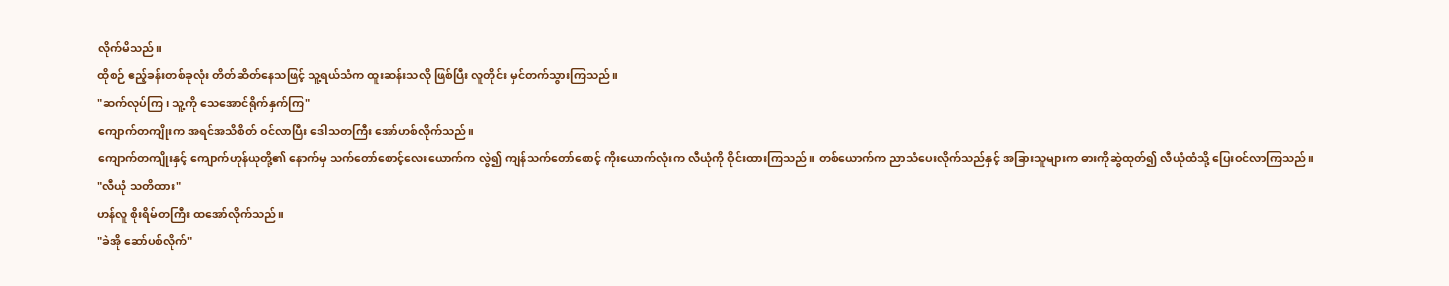လိုက်မိသည်။
ထိုစဉ် ဧည့်ခန်းတစ်ခုလုံး တိတ်ဆိတ်နေသဖြင့် သူ့ရယ်သံက ထူးဆန်းသလို ဖြစ်ပြီး လူတိုင်း မှင်တက်သွားကြသည်။
"ဆက်လုပ်ကြ၊ သူ့ကို သေအောင်ရိုက်နှက်ကြ"
ကျောက်တကျိုးက အရင်အသိစိတ် ဝင်လာပြီး ဒေါသတကြီး အော်ဟစ်လိုက်သည်။
ကျောက်တကျိုးနှင့် ကျောက်ဟုန်ယုတို့၏ နောက်မှ သက်တော်စောင့်လေးယောက်က လွဲ၍ ကျန်သက်တော်စောင့် ကိုးယောက်လုံးက လီယုံကို ဝိုင်းထားကြသည်။ တစ်ယောက်က ညာသံပေးလိုက်သည်နှင့် အခြားသူများက ဓားကိုဆွဲထုတ်၍ လီယုံထံသို့ ပြေးဝင်လာကြသည်။
"လီယုံ သတိထား"
ဟန်လူ စိုးရိမ်တကြီး ထအော်လိုက်သည်။
"ခဲအို ဆော်ပစ်လိုက်"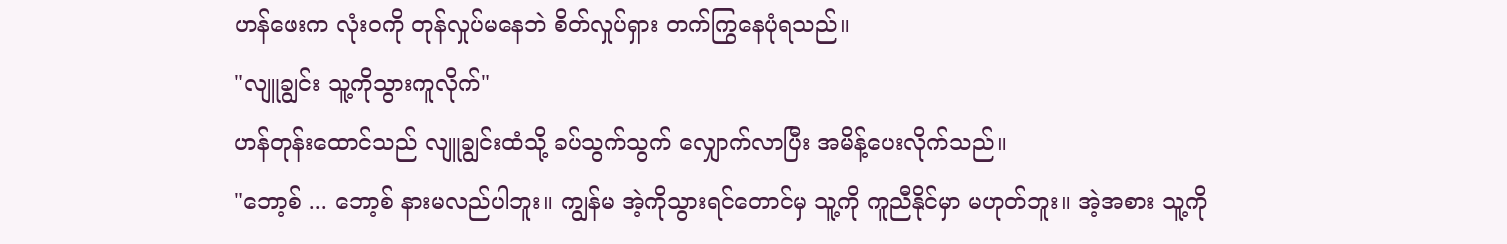ဟန်ဖေးက လုံးဝကို တုန်လှုပ်မနေဘဲ စိတ်လှုပ်ရှား တက်ကြွနေပုံရသည်။
"လျူချွင်း သူ့ကိုသွားကူလိုက်"
ဟန်တုန်းထောင်သည် လျူချွင်းထံသို့ ခပ်သွက်သွက် လျှောက်လာပြီး အမိန့်ပေးလိုက်သည်။
"ဘော့စ် ... ဘော့စ် နားမလည်ပါဘူး။ ကျွန်မ အဲ့ကိုသွားရင်တောင်မှ သူ့ကို ကူညီနိုင်မှာ မဟုတ်ဘူး။ အဲ့အစား သူ့ကို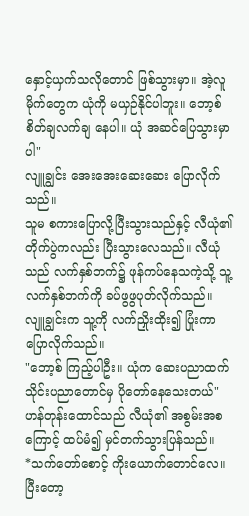နှောင့်ယှက်သလိုတောင် ဖြစ်သွားမှာ။ အဲ့လူမိုက်တွေက ယုံကို မယှဉ်နိုင်ပါဘူး။ ဘော့စ် စိတ်ချလက်ချ နေပါ။ ယုံ အဆင်ပြေသွားမှာပါ"
လျူချွင်း အေးအေးဆေးဆေး ပြောလိုက်သည်။
သူမ စကားပြောလို့ပြီးသွားသည်နှင့် လီယုံ၏ တိုက်ပွဲကလည်း ပြီးသွားလေသည်။ လီယုံသည် လက်နှစ်ဘက်၌ ဖုန်ကပ်နေသကဲ့သို့ သူ့လက်နှစ်ဘက်ကို ခပ်ဖွဖွပုတ်လိုက်သည်။
လျူချွင်းက သူ့ကို လက်ညှိုးထိုး၍ ပြုံးကာ ပြောလိုက်သည်။
"ဘော့စ် ကြည့်ပါဦး။ ယုံက ဆေးပညာထက် သိုင်းပညာတောင်မှ ပိုတော်နေသေးတယ်"
ဟန်တုန်းထောင်သည် လီယုံ၏ အစွမ်းအစကြောင့် ထပ်မံ၍ မှင်တက်သွားပြန်သည်။
*သက်တော်စောင့် ကိုးယောက်တောင်လေ။ ပြီးတော့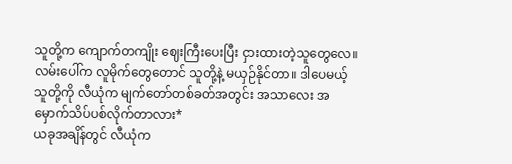သူတို့က ကျောက်တကျိုး ဈေးကြီးပေးပြီး ငှားထားတဲ့သူတွေလေ။ လမ်းပေါ်က လူမိုက်တွေတောင် သူတို့နဲ့ မယှဉ်နိုင်တာ။ ဒါပေမယ့် သူတို့ကို လီယုံက မျက်တော်တစ်ခတ်အတွင်း အသာလေး အမှောက်သိပ်ပစ်လိုက်တာလား*
ယခုအချိန်တွင် လီယုံက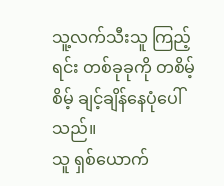သူ့လက်သီးသူ ကြည့်ရင်း တစ်ခုခုကို တစိမ့်စိမ့် ချင့်ချိန်နေပုံပေါ်သည်။
သူ ရှစ်ယောက်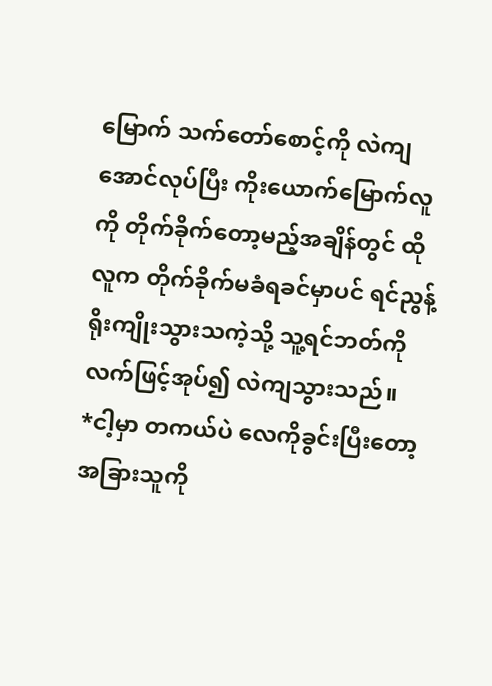မြောက် သက်တော်စောင့်ကို လဲကျအောင်လုပ်ပြီး ကိုးယောက်မြောက်လူကို တိုက်ခိုက်တော့မည့်အချိန်တွင် ထိုလူက တိုက်ခိုက်မခံရခင်မှာပင် ရင်ညွန့်ရိုးကျိုးသွားသကဲ့သို့ သူ့ရင်ဘတ်ကို လက်ဖြင့်အုပ်၍ လဲကျသွားသည်။
*ငါ့မှာ တကယ်ပဲ လေကိုခွင်းပြီးတော့ အခြားသူကို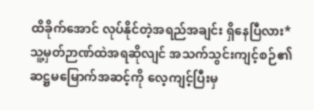ထိခိုက်အောင် လုပ်နိုင်တဲ့အရည်အချင်း ရှိနေပြီလား*
သူ့မှတ်ဉာဏ်ထဲအရဆိုလျင် အသက်သွင်းကျင့်စဉ်၏ ဆဋ္ဌမမြောက်အဆင့်ကို လေ့ကျင့်ပြီးမှ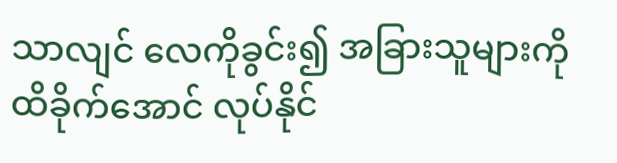သာလျင် လေကိုခွင်း၍ အခြားသူများကို ထိခိုက်အောင် လုပ်နိုင်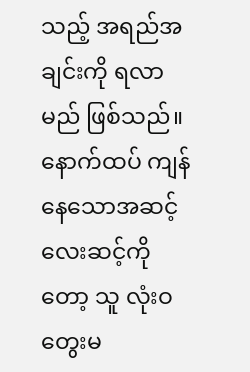သည့် အရည်အချင်းကို ရလာမည် ဖြစ်သည်။
နောက်ထပ် ကျန်နေသောအဆင့်လေးဆင့်ကိုတော့ သူ လုံးဝတွေးမ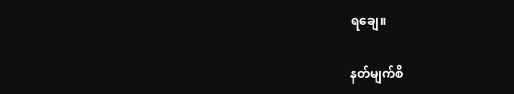ရချေ။

နတ်မျက်စိ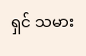ရှင် သမား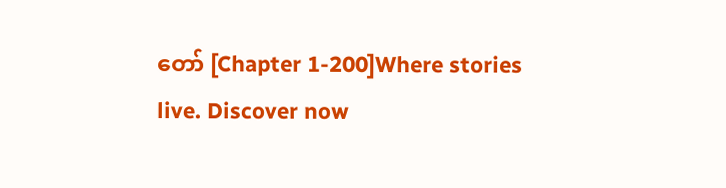တော် [Chapter 1-200]Where stories live. Discover now